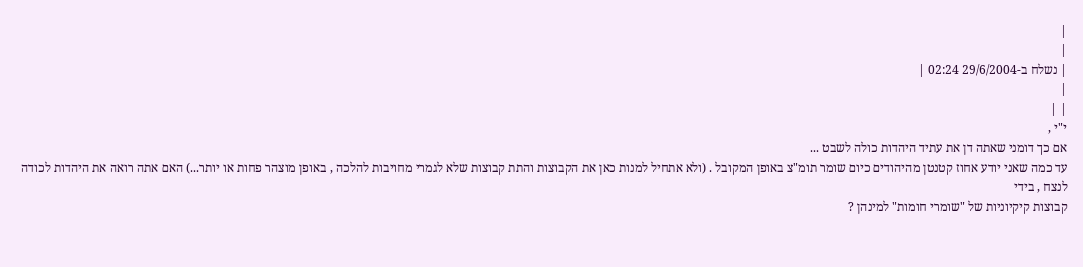|
|
| נשלח ב-29/6/2004 02:24 |
|
| |
י"י ,
אם כך דומני שאתה דן את עתיד היהדות כולה לשבט ...
עד כמה שאני יודע אחוז קטנטן מהיהודים כיום שומר תומ"צ באופן המקובל . (ולא אתחיל למנות כאן את הקבוצות והתת קבוצות שלא לגמרי מחויבות להלכה , באופן מוצהר פחות או יותר...) האם אתה רואה את היהדות לכודה לנצח , בידי
קבוצות קיקיוניות של "שומרי חומות" למינהן ?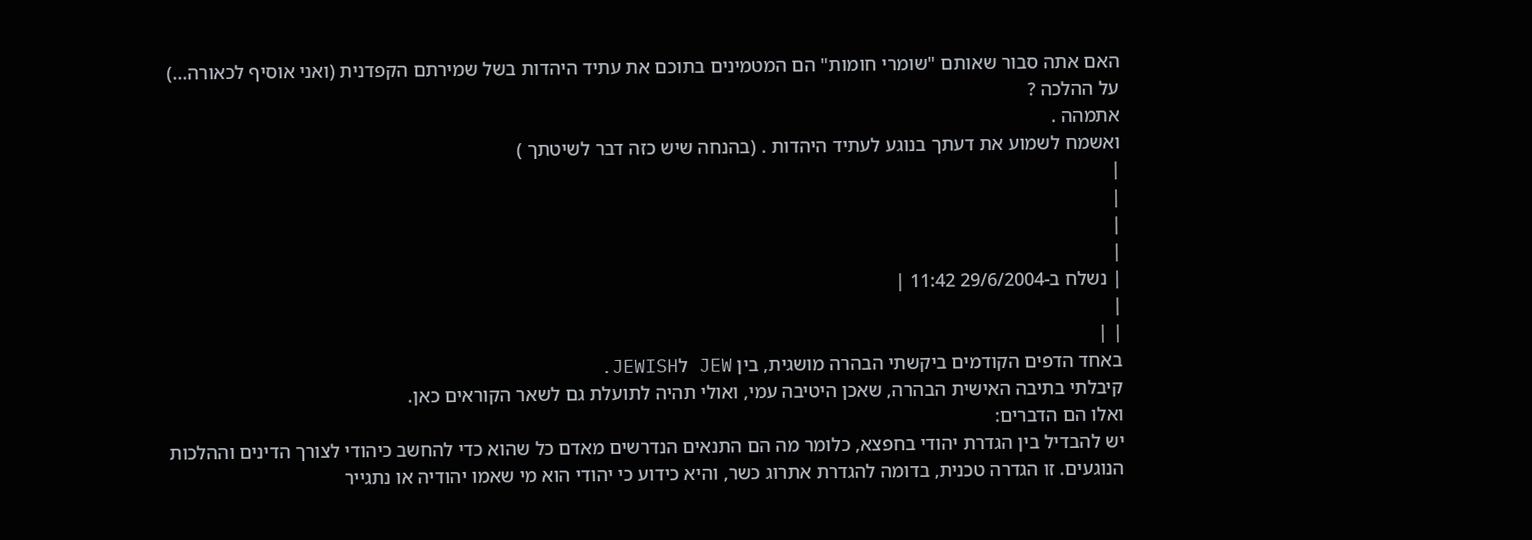האם אתה סבור שאותם "שומרי חומות" הם המטמינים בתוכם את עתיד היהדות בשל שמירתם הקפדנית (ואני אוסיף לכאורה...)
על ההלכה ?
אתמהה .
ואשמח לשמוע את דעתך בנוגע לעתיד היהדות . (בהנחה שיש כזה דבר לשיטתך )
|
|
|
|
| נשלח ב-29/6/2004 11:42 |
|
| |
באחד הדפים הקודמים ביקשתי הבהרה מושגית, בין JEW לJEWISH.
קיבלתי בתיבה האישית הבהרה, שאכן היטיבה עמי, ואולי תהיה לתועלת גם לשאר הקוראים כאן.
ואלו הם הדברים:
יש להבדיל בין הגדרת יהודי בחפצא, כלומר מה הם התנאים הנדרשים מאדם כל שהוא כדי להחשב כיהודי לצורך הדינים וההלכות הנוגעים. זו הגדרה טכנית, בדומה להגדרת אתרוג כשר, והיא כידוע כי יהודי הוא מי שאמו יהודיה או נתגייר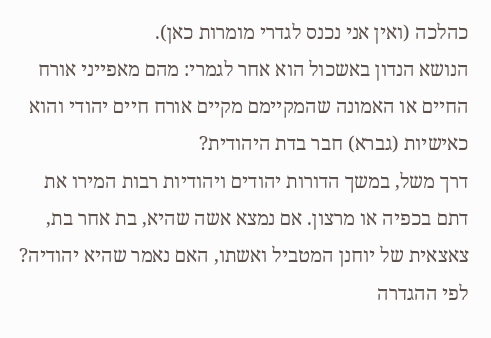כהלכה (ואין אני נכנס לגדרי מומרות כאן).
הנושא הנדון באשכול הוא אחר לגמרי: מהם מאפייני אורח החיים או האמונה שהמקיימם מקיים אורח חיים יהודי והוא כאישיות (גברא) חבר בדת היהודית?
דרך משל, במשך הדורות יהודים ויהודיות רבות המירו את דתם בכפיה או מרצון. אם נמצא אשה שהיא, בת אחר בת, צאצאית של יוחנן המטביל ואשתו, האם נאמר שהיא יהודיה? לפי ההגדרה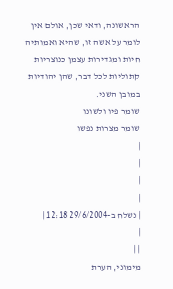הראשונה, ודאי שכן, אולם אין לומר על אשה זו, שהיא ואמותיה חיות ומגדירות עצמן כנוצריות קתוליות לכל דבר, שהן יהודיות במובן השני.
שומר פיו ולשונו
שומר מצרות נפשו
|
|
|
|
| נשלח ב-29/6/2004 12:18 |
|
| |
מימוני, הערת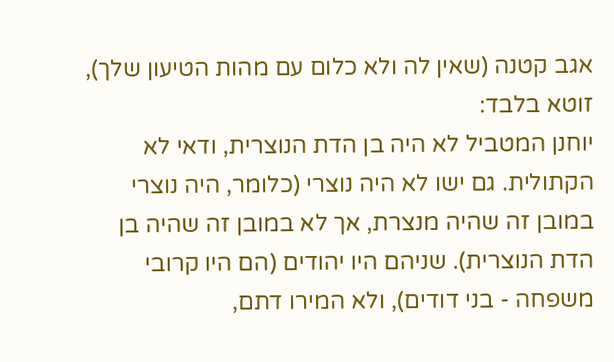אגב קטנה (שאין לה ולא כלום עם מהות הטיעון שלך), זוטא בלבד:
יוחנן המטביל לא היה בן הדת הנוצרית, ודאי לא הקתולית. גם ישו לא היה נוצרי (כלומר, היה נוצרי במובן זה שהיה מנצרת, אך לא במובן זה שהיה בן הדת הנוצרית). שניהם היו יהודים (הם היו קרובי משפחה - בני דודים), ולא המירו דתם,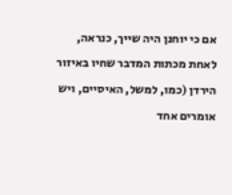אם כי יוחנן היה שייך, כנראה, לאחת מכתות המדבר שחיו באיזור הירדן (כמו, למשל, האיסיים, ויש אומרים אחד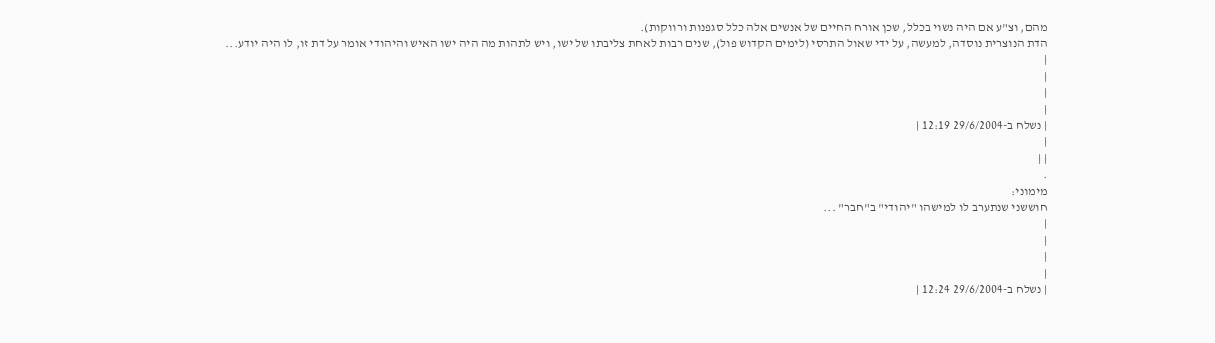מהם, וצ"ע אם היה נשוי בכלל, שכן אורח החיים של אנשים אלה כלל סגפנות ורווקות).
הדת הנוצרית נוסדה, למעשה, על ידי שאול התרסי (לימים הקדוש פול), שנים רבות לאחת צליבתו של ישו, ויש לתהות מה היה ישו האיש והיהודי אומר על דת זו, לו היה יודע...
|
|
|
|
| נשלח ב-29/6/2004 12:19 |
|
| |
.
מימוני:
חוששני שנתערב לו למישהו "יהודי" ב"חבר" ...
|
|
|
|
| נשלח ב-29/6/2004 12:24 |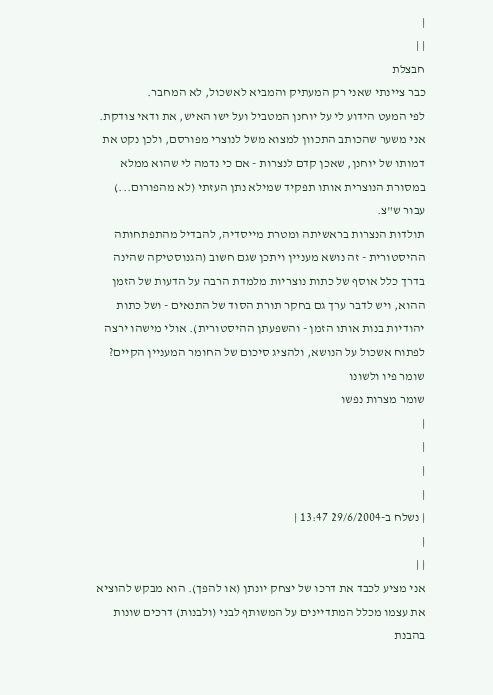|
| |
חבצלת
כבר ציינתי שאני רק המעתיק והמביא לאשכול, לא המחבר.
לפי המעט הידוע לי על יוחנן המטביל ועל ישו האיש, את ודאי צודקת.
אני משער שהכותב התכוון למצוא משל לנוצרי מפורסם, ולכן נקט את דמותו של יוחנן, שאכן קדם לנצרות - אם כי נדמה לי שהוא ממלא במסורת הנוצרית אותו תפקיד שמילא נתן העזתי (לא מהפורום...) עבור ש"צ.
תולדות הנצרות בראשיתה ומטרת מייסדיה, להבדיל מהתפתחותה ההיסטורית - זה נושא מעניין ויתכן שגם חשוב (הגנוסטיקה שהינה בדרך כלל אוסף של כתות נוצריות מלמדת הרבה על הדעות של הזמן ההוא, ויש לדבר ערך גם בחקר תורת הסוד של התנאים - ושל כתות יהודיות בנות אותו הזמן - והשפעתן ההיסטורית). אולי מישהו ירצה לפתוח אשכול על הנושא, ולהציג סיכום של החומר המעניין הקיים?
שומר פיו ולשונו
שומר מצרות נפשו
|
|
|
|
| נשלח ב-29/6/2004 13:47 |
|
| |
אני מציע לכבד את דרכו של יצחק יונתן (או להפך). הוא מבקש להוציא את עצמו מכלל המתדיינים על המשותף לבני (ולבנות) דרכים שונות בהבנת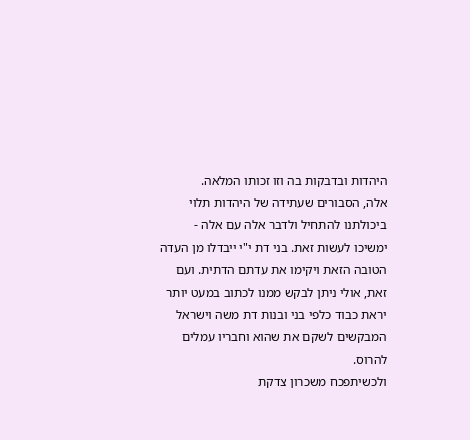היהדות ובדבקות בה וזו זכותו המלאה.
אלה, הסבורים שעתידה של היהדות תלוי ביכולתנו להתחיל ולדבר אלה עם אלה - ימשיכו לעשות זאת. בני דת י"י ייבדלו מן העדה הטובה הזאת ויקימו את עדתם הדתית. ועם זאת, אולי ניתן לבקש ממנו לכתוב במעט יותר יראת כבוד כלפי בני ובנות דת משה וישראל המבקשים לשקם את שהוא וחבריו עמלים להרוס.
ולכשיתפכח משכרון צדקת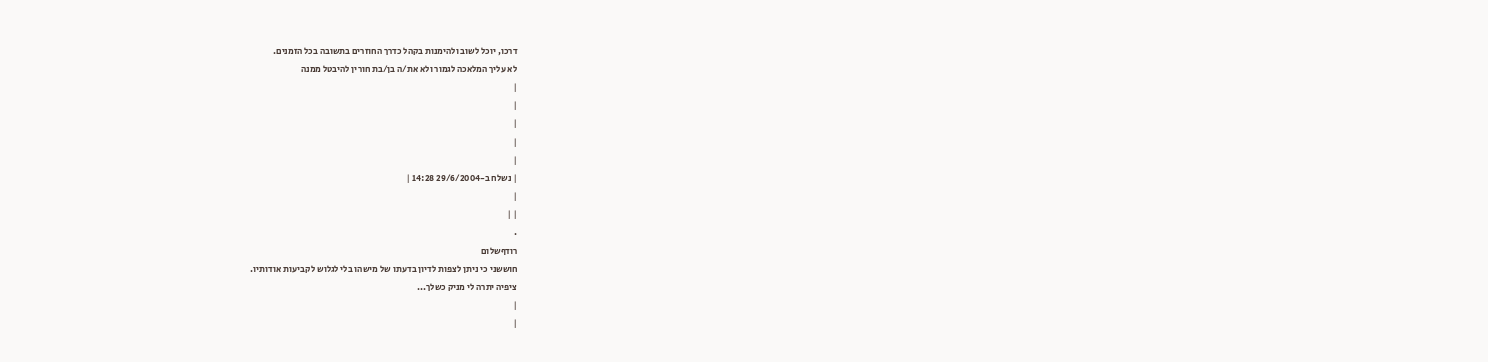דרכו, יוכל לשוב ולהימנות בקהל כדרך החוזרים בתשובה בכל הזמנים.
לא עליך המלאכה לגמור ולא את/ה בן/בת חורין להיבטל ממנה
|
|
|
|
|
| נשלח ב-29/6/2004 14:28 |
|
| |
.
רודףשלום
חוששני כי ניתן לצפות לדיון בדעתו של מישהו בלי לגלוש לקביעות אודותיו.
ציפיה יתרה לי מניק כשלך...
|
|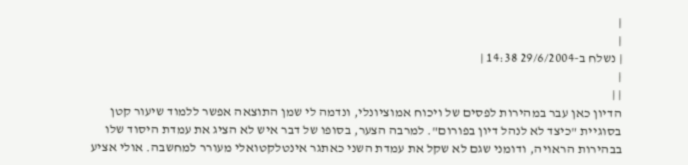|
|
| נשלח ב-29/6/2004 14:38 |
|
| |
הדיון כאן עבר במהירות לפסים של ויכוח אמוציונלי, ונדמה לי שמן התוצאה אפשר ללמוד שיעור קטן בסוגיית "כיצד לא לנהל דיון בפורום". למרבה הצער, בסופו של דבר איש לא הציג את עמדת היסוד שלו בבהירות הראויה, ודומני שגם לא שקל את עמדת השני כאתגר אינטלקטואלי מעורר למחשבה. אולי אציע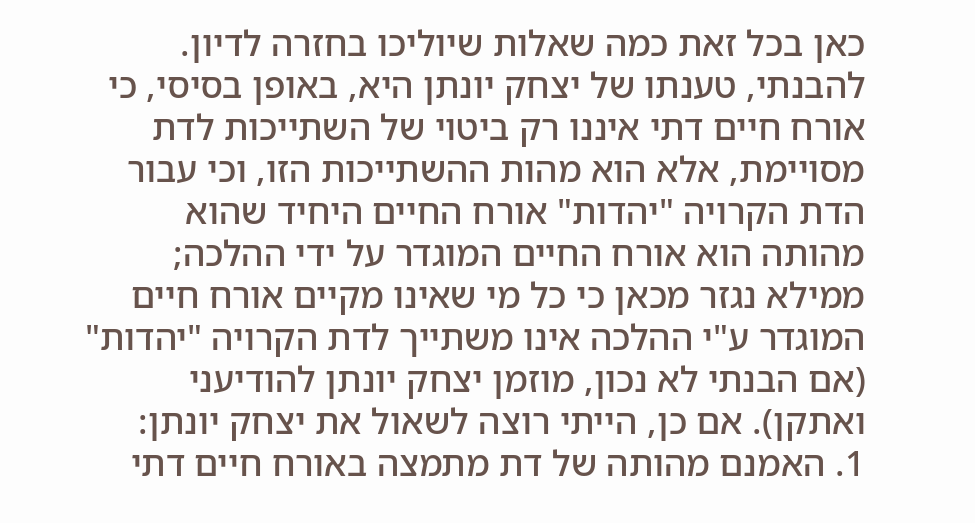כאן בכל זאת כמה שאלות שיוליכו בחזרה לדיון. להבנתי, טענתו של יצחק יונתן היא, באופן בסיסי, כי אורח חיים דתי איננו רק ביטוי של השתייכות לדת מסויימת, אלא הוא מהות ההשתייכות הזו, וכי עבור הדת הקרויה "יהדות" אורח החיים היחיד שהוא מהותה הוא אורח החיים המוגדר על ידי ההלכה; ממילא נגזר מכאן כי כל מי שאינו מקיים אורח חיים המוגדר ע"י ההלכה אינו משתייך לדת הקרויה "יהדות" (אם הבנתי לא נכון, מוזמן יצחק יונתן להודיעני ואתקן). אם כן, הייתי רוצה לשאול את יצחק יונתן:
1. האמנם מהותה של דת מתמצה באורח חיים דתי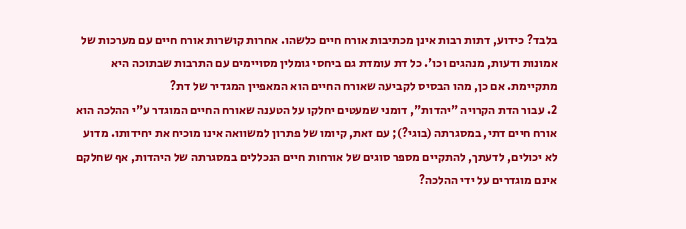בלבד? כידוע, דתות רבות אינן מכתיבות אורח חיים כלשהו. אחרות קושרות אורח חיים עם מערכות של אמונות ודעות, מנהגים וכו'. כל דת עומדת גם ביחסי גומלין מסויימים עם התרבות שבתוכה היא מתקיימת. אם כן, מהו הבסיס לקביעה שאורח החיים הוא המאפיין המגדיר של דת?
2. עבור הדת הקרויה "יהדות", דומני שמעטים יחלקו על הטענה שאורח החיים המוגדר ע"י ההלכה הוא אורח חיים דתי, במסגרתה (בוגי?); עם זאת, קיומו של פתרון למשוואה אינו מוכיח את יחידותו. מדוע לא יכולים, לדעתך, להתקיים מספר סוגים של אורחות חיים הנכללים במסגרתה של היהדות, אף שחלקם אינם מוגדרים על ידי ההלכה?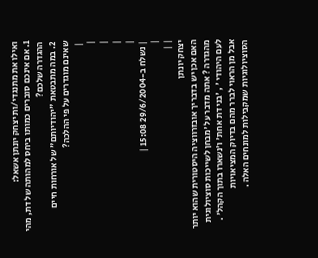ואילו את מתנגדי/ות יצחק יונתן אשאל:
1. אם אינכם סוברים כמותו ביחס למהותה של דת, מהי ההגדרה שלכם?
2. במה מתבטאת "יהודיותם" של אורחות חיים שאינם מוגדרים על פי ההלכה?
 |
|
|
|
|
| נשלח ב-29/6/2004 15:08 |
|
| |
יצחק יונתן
האם אכן יש בדבריך אובזרווציה היסטורית שהוא יותר מהגדרה ? אתה מדבר על 'מבחן לשייכות סוציולוגית לעם היהודי ' , 'בני דת אחת' ו'נשארו בתוך הקהל' . אבל מן הראוי לברר מהם בדיוק המציאויות הסוציולוגיות שמקבילות למונחים האלה .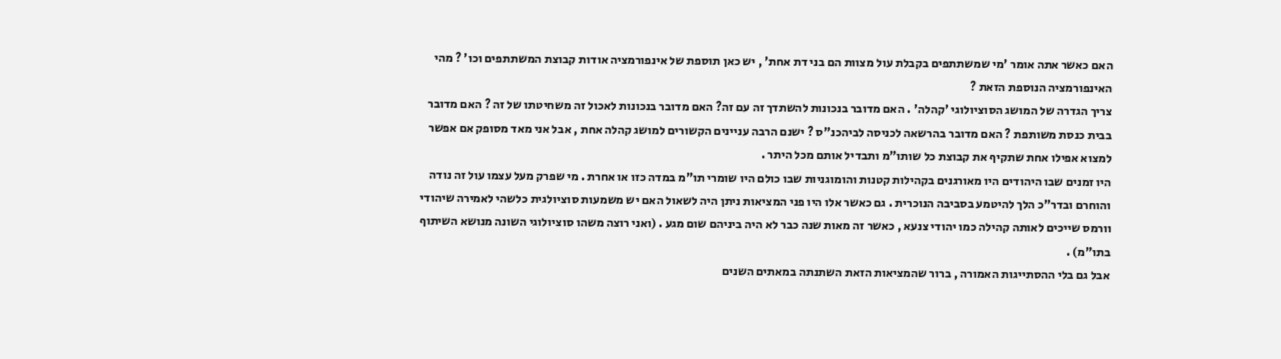האם כאשר אתה אומר 'מי שמשתתפים בקבלת עול מצוות הם בני דת אחת' , יש כאן תוספת של אינפורמציה אודות קבוצת המשתתפים וכו' ? מהי האינפורמציה הנוספת הזאת ?
צריך הגדרה של המושג הסוציולוגי 'קהלה' . האם מדובר בנכונות להשתדך זה עם זה? האם מדובר בנכונות לאכול זה משחיטתו של זה ? האם מדובר בבית כנסת משותפת ? האם מדובר בהרשאה לכניסה לביהכנ"ס ? ישנם הרבה עניינים הקשורים למושג קהלה אחת , אבל אני מאד מסופק אם אפשר למצוא אפילו אחת שתקיף את קבוצת כל שותו"מ ותבדיל אותם מכל היתר .
היו זמנים שבו היהודים היו מאורגנים בקהילות קטנות והומוגניות שבו כולם היו שומרי תו"מ במדה כזו או אחרת . מי שפרק מעל עצמו עול זה נודה והוחרם ובדר"כ הלך להיטמע בסביבה הנוכרית . גם כאשר אלו היו פני המציאות ניתן היה לשאול האם יש משמעות סוציולגית כלשהי לאמירה שיהודי וורמס שייכים לאותה קהילה כמו יהודי צנעא , כאשר זה מאות שנה כבר לא היה ביניהם שום מגע . (ואני רוצה משהו סוציולוגי השונה מנושא השיתוף בתו"מ) .
אבל גם בלי ההסתייגות האמורה , ברור שהמציאות הזאת השתנתה במאתים השנים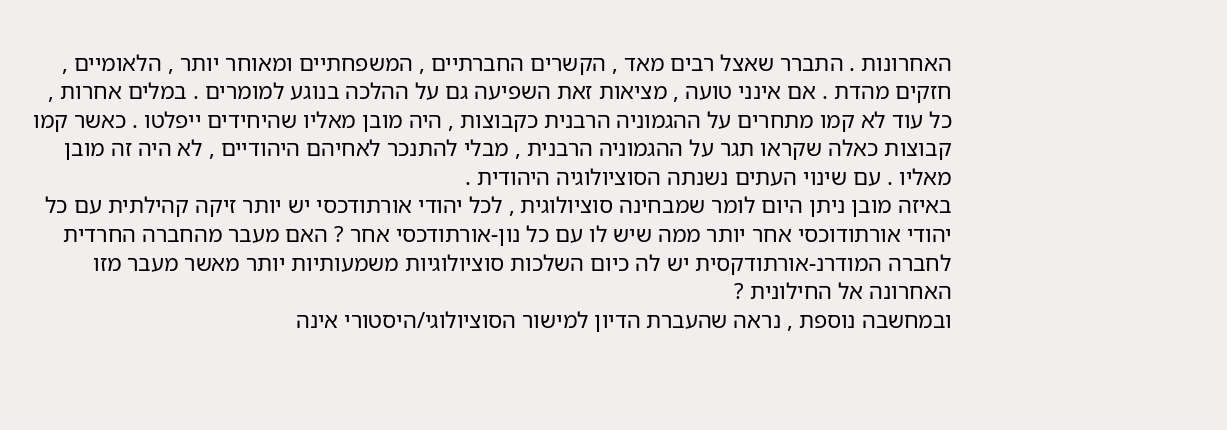האחרונות . התברר שאצל רבים מאד , הקשרים החברתיים , המשפחתיים ומאוחר יותר , הלאומיים , חזקים מהדת . אם אינני טועה , מציאות זאת השפיעה גם על ההלכה בנוגע למומרים . במלים אחרות , כל עוד לא קמו מתחרים על ההגמוניה הרבנית כקבוצות , היה מובן מאליו שהיחידים ייפלטו . כאשר קמו קבוצות כאלה שקראו תגר על ההגמוניה הרבנית , מבלי להתנכר לאחיהם היהודיים , לא היה זה מובן מאליו . עם שינוי העתים נשנתה הסוציולוגיה היהודית .
באיזה מובן ניתן היום לומר שמבחינה סוציולוגית , לכל יהודי אורתודכסי יש יותר זיקה קהילתית עם כל יהודי אורתודוכסי אחר יותר ממה שיש לו עם כל נון-אורתודכסי אחר ? האם מעבר מהחברה החרדית לחברה המודרנ-אורתודקסית יש לה כיום השלכות סוציולוגיות משמעותיות יותר מאשר מעבר מזו האחרונה אל החילונית ?
ובמחשבה נוספת , נראה שהעברת הדיון למישור הסוציולוגי/היסטורי אינה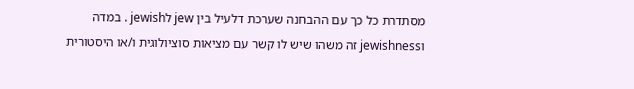מסתדרת כל כך עם ההבחנה שערכת דלעיל בין jew לjewish . במדה וjewishness זה משהו שיש לו קשר עם מציאות סוציולוגית ו/או היסטורית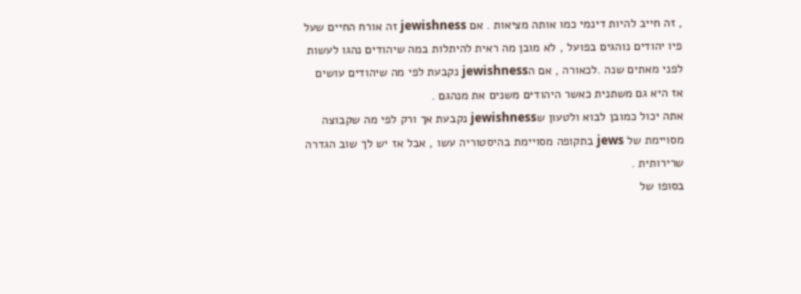, זה חייב להיות דינמי כמו אותה מציאות . אם jewishness זה אורח החיים שעל פיו יהודים נוהגים בפועל , לא מובן מה ראית להיתלות במה שיהודים נהגו לעשות לפני מאתים שנה .לכאורה , אם הjewishness נקבעת לפי מה שיהודים עושים אז היא גם משתנית כאשר היהודים משנים את מנהגם .
אתה יכול כמובן לבוא ולטעון שjewishness נקבעת אך ורק לפי מה שקבוצה מסויימת של jews בתקופה מסויימת בהיסטוריה עשו , אבל אז יש לך שוב הגדרה שרירותית .
בסופו של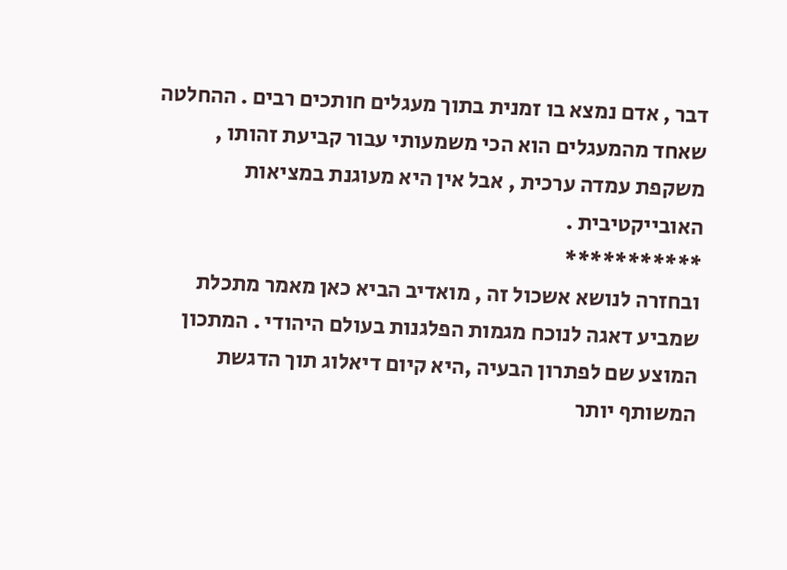דבר , אדם נמצא בו זמנית בתוך מעגלים חותכים רבים . ההחלטה שאחד מהמעגלים הוא הכי משמעותי עבור קביעת זהותו , משקפת עמדה ערכית , אבל אין היא מעוגנת במציאות האובייקטיבית .
***********
ובחזרה לנושא אשכול זה , מואדיב הביא כאן מאמר מתכלת שמביע דאגה לנוכח מגמות הפלגנות בעולם היהודי . המתכון המוצע שם לפתרון הבעיה ,היא קיום דיאלוג תוך הדגשת המשותף יותר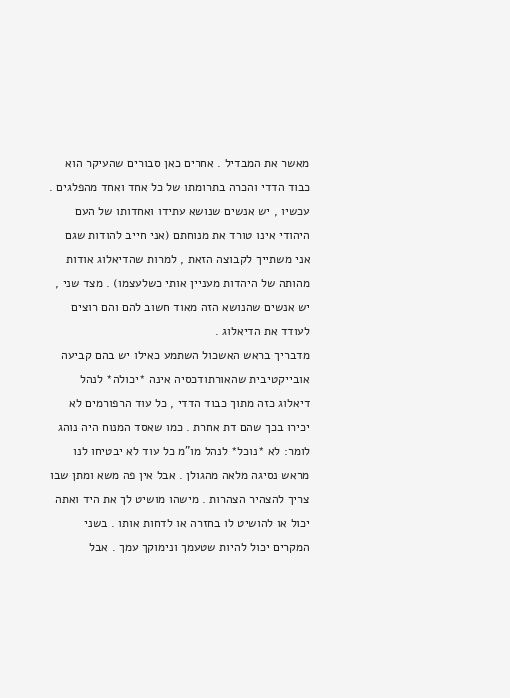מאשר את המבדיל . אחרים כאן סבורים שהעיקר הוא כבוד הדדי והכרה בתרומתו של כל אחד ואחד מהפלגים .
עכשיו , יש אנשים שנושא עתידו ואחדותו של העם היהודי אינו טורד את מנוחתם (אני חייב להודות שגם אני משתייך לקבוצה הזאת , למרות שהדיאלוג אודות מהותה של היהדות מעניין אותי כשלעצמו) . מצד שני , יש אנשים שהנושא הזה מאוד חשוב להם והם רוצים לעודד את הדיאלוג .
מדבריך בראש האשכול השתמע כאילו יש בהם קביעה אובייקטיבית שהאורתודכסיה אינה *יכולה* לנהל דיאלוג כזה מתוך כבוד הדדי , כל עוד הרפורמים לא יכירו בכך שהם דת אחרת . כמו שאסד המנוח היה נוהג לומר: לא *נוכל* לנהל מו"מ כל עוד לא יבטיחו לנו מראש נסיגה מלאה מהגולן . אבל אין פה משא ומתן שבו צריך להצהיר הצהרות . מישהו מושיט לך את היד ואתה יכול או להושיט לו בחזרה או לדחות אותו . בשני המקרים יכול להיות שטעמך ונימוקך עמך . אבל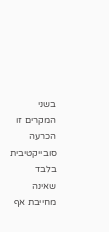בשני המקרים זו הכרעה סובייקטיבית בלבד שאינה מחייבת אף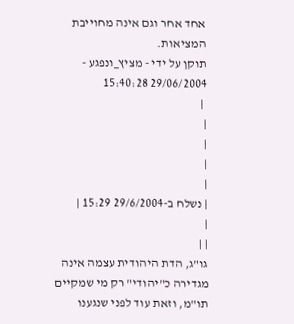אחד אחר וגם אינה מחוייבת המציאות.
תוקן על ידי - מציץ_ונפגע - 29/06/2004 15:40:28
 |
|
|
|
|
| נשלח ב-29/6/2004 15:29 |
|
| |
גו"ג, הדת היהודית עצמה אינה מגדירה כ"יהודי" רק מי שמקיים תו"מ, וזאת עוד לפני שנגענו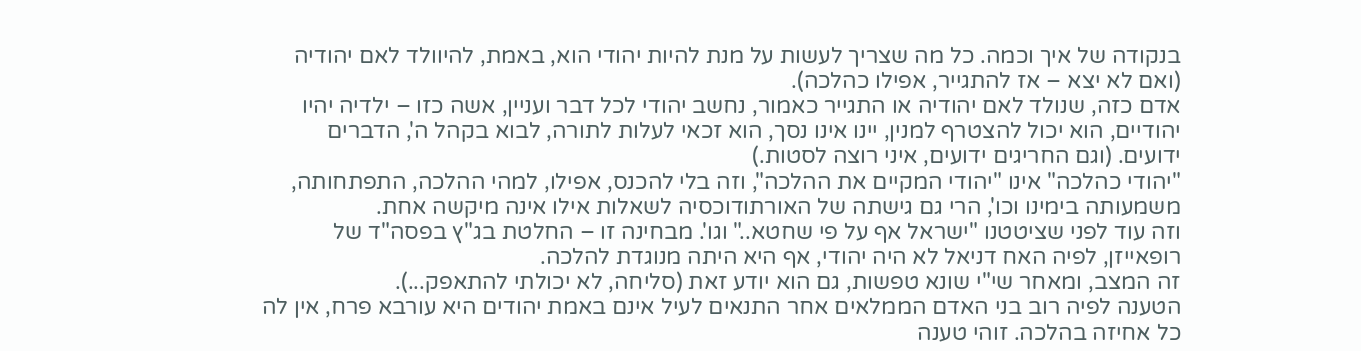בנקודה של איך וכמה. כל מה שצריך לעשות על מנת להיות יהודי הוא, באמת, להיוולד לאם יהודיה (ואם לא יצא – אז להתגייר, אפילו כהלכה).
אדם כזה, שנולד לאם יהודיה או התגייר כאמור, נחשב יהודי לכל דבר ועניין, אשה כזו – ילדיה יהיו יהודיים, הוא יכול להצטרף למנין, יינו אינו נסך, הוא זכאי לעלות לתורה, לבוא בקהל ה', הדברים ידועים. (וגם החריגים ידועים, איני רוצה לסטות.)
"יהודי כהלכה" אינו "יהודי המקיים את ההלכה", וזה בלי להכנס, אפילו, למהי ההלכה, התפתחותה, משמעותה בימינו וכו', הרי גם גישתה של האורתודוכסיה לשאלות אילו אינה מיקשה אחת.
וזה עוד לפני שציטטנו "ישראל אף על פי שחטא.." וגו'. מבחינה זו – החלטת בג"ץ בפסה"ד של רופאייזן, לפיה האח דניאל לא היה יהודי, אף היא היתה מנוגדת להלכה.
זה המצב, ומאחר שי"י שונא טפשות, גם הוא יודע זאת (סליחה, לא יכולתי להתאפק...).
הטענה לפיה רוב בני האדם הממלאים אחר התנאים לעיל אינם באמת יהודים היא עורבא פרח, אין לה כל אחיזה בהלכה. זוהי טענה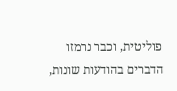פוליטית, וכבר נרמזו הדברים בהודעות שונות,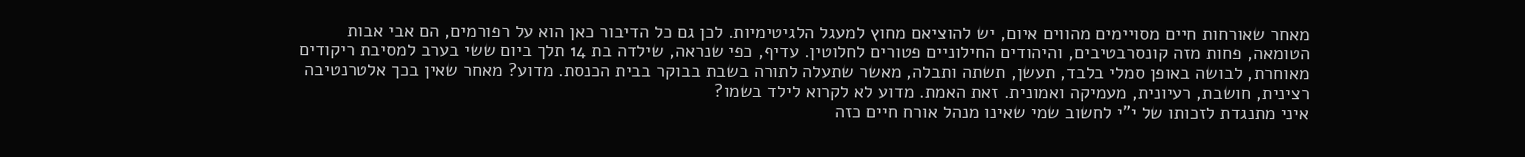מאחר שאורחות חיים מסויימים מהווים איום, יש להוציאם מחוץ למעגל הלגיטימיות. לכן גם כל הדיבור כאן הוא על רפורמים, הם אבי אבות הטומאה, פחות מזה קונסרבטיבים, והיהודים החילוניים פטורים לחלוטין. עדיף, כפי שנראה, שילדה בת 14 תלך ביום ששי בערב למסיבת ריקודים מאוחרת, לבושה באופן סמלי בלבד, תעשן, תשתה ותבלה, מאשר שתעלה לתורה בשבת בבוקר בבית הכנסת. מדוע? מאחר שאין בכך אלטרנטיבה רצינית, חושבת, רעיונית, מעמיקה ואמונית. זאת האמת. מדוע לא לקרוא לילד בשמו?
איני מתנגדת לזכותו של י"י לחשוב שמי שאינו מנהל אורח חיים כזה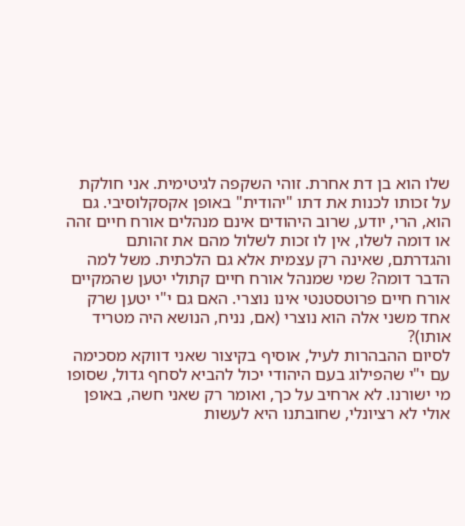שלו הוא בן דת אחרת. זוהי השקפה לגיטימית. אני חולקת על זכותו לכנות את דתו "יהודית" באופן אקסקלוסיבי. גם הוא, הרי, יודע, שרוב היהודים אינם מנהלים אורח חיים זהה או דומה לשלו, אין לו זכות לשלול מהם את זהותם והגדרתם, שאינה רק עצמית אלא גם הלכתית. משל למה הדבר דומה? שמי שמנהל אורח חיים קתולי יטען שהמקיים אורח חיים פרוטסטנטי אינו נוצרי. האם גם י"י יטען שרק אחד משני אלה הוא נוצרי (אם, נניח, הנושא היה מטריד אותו)?
לסיום ההבהרות לעיל, אוסיף בקיצור שאני דווקא מסכימה עם י"י שהפילוג בעם היהודי יכול להביא לסחף גדול, שסופו מי ישורנו. לא ארחיב על כך, ואומר רק שאני חשה, באופן אולי לא רציונלי, שחובתנו היא לעשות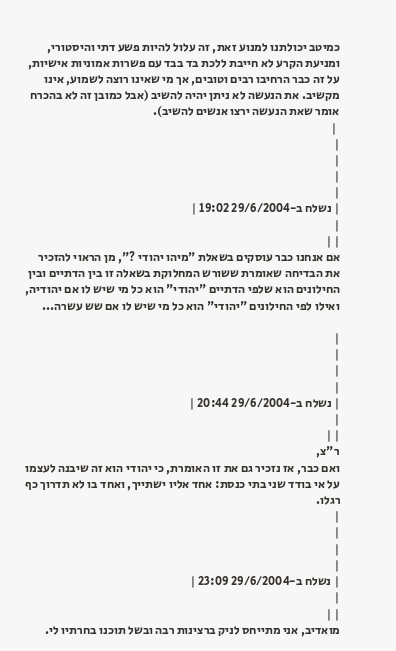כמיטב יכולתנו למנוע זאת, זה עלול להיות פשע דתי והיסטורי, ומניעת הקרע לא חייבת ללכת בד בבד עם פשרות אמוניות אישיות, על זה כבר הרחיבו רבים וטובים, אך מי שאינו רוצה לשמוע, אינו מקשיב. את הנעשה לא ניתן יהיה להשיב (אבל כמובן זה לא בהכרח אומר שאת הנעשה ירצו אנשים להשיב).
 |
|
|
|
|
| נשלח ב-29/6/2004 19:02 |
|
| |
אם אנחנו כבר עוסקים בשאלת "מיהו יהודי ?", מן הראוי להזכיר את הבדיחה שאומרת ששורש המחלוקת בשאלה זו בין הדתיים ובין החילונים הוא שלפי הדתיים "יהודי" הוא כל מי שיש לו אם יהודיה, ואילו לפי החילונים "יהודי" הוא כל מי שיש לו אם שש עשרה...

|
|
|
|
| נשלח ב-29/6/2004 20:44 |
|
| |
ר"צ,
ואם כבר, אז נזכיר גם את זו האומרת, כי יהודי הוא זה שיבנה לעצמו על אי בודד שני בתי כנסת: אחד אליו ישתייך, ואחד בו לא תדרוך כף רגלו.
|
|
|
|
| נשלח ב-29/6/2004 23:09 |
|
| |
מואדיב, אני מתייחס לניק ברצינות רבה ובשל תוכנו בחרתיו לי.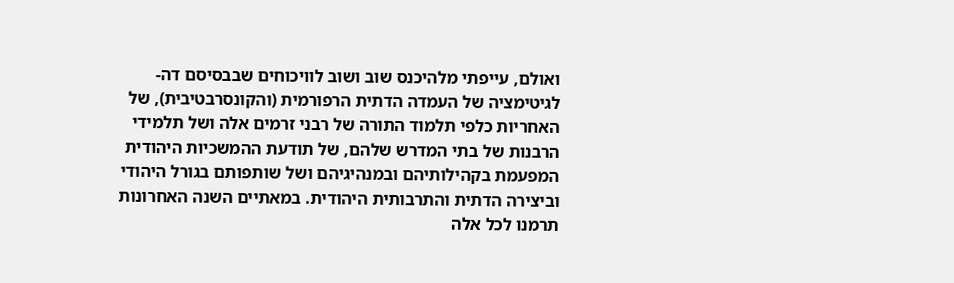ואולם, עייפתי מלהיכנס שוב ושוב לוויכוחים שבבסיסם דה-לגיטימציה של העמדה הדתית הרפורמית (והקונסרבטיבית), של האחריות כלפי תלמוד התורה של רבני זרמים אלה ושל תלמידי הרבנות של בתי המדרש שלהם, של תודעת ההמשכיות היהודית המפעמת בקהילותיהם ובמנהיגיהם ושל שותפותם בגורל היהודי וביצירה הדתית והתרבותית היהודית. במאתיים השנה האחרונות תרמנו לכל אלה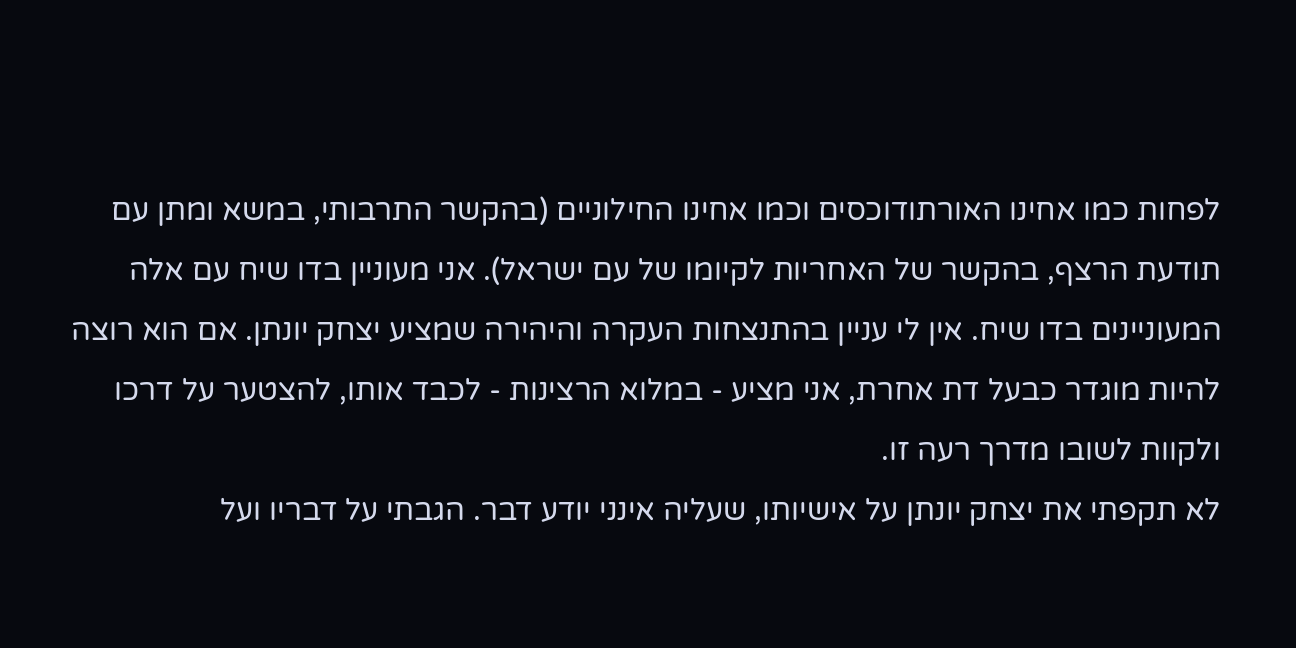לפחות כמו אחינו האורתודוכסים וכמו אחינו החילוניים (בהקשר התרבותי, במשא ומתן עם תודעת הרצף, בהקשר של האחריות לקיומו של עם ישראל). אני מעוניין בדו שיח עם אלה המעוניינים בדו שיח. אין לי עניין בהתנצחות העקרה והיהירה שמציע יצחק יונתן. אם הוא רוצה להיות מוגדר כבעל דת אחרת, אני מציע - במלוא הרצינות - לכבד אותו, להצטער על דרכו ולקוות לשובו מדרך רעה זו.
לא תקפתי את יצחק יונתן על אישיותו, שעליה אינני יודע דבר. הגבתי על דבריו ועל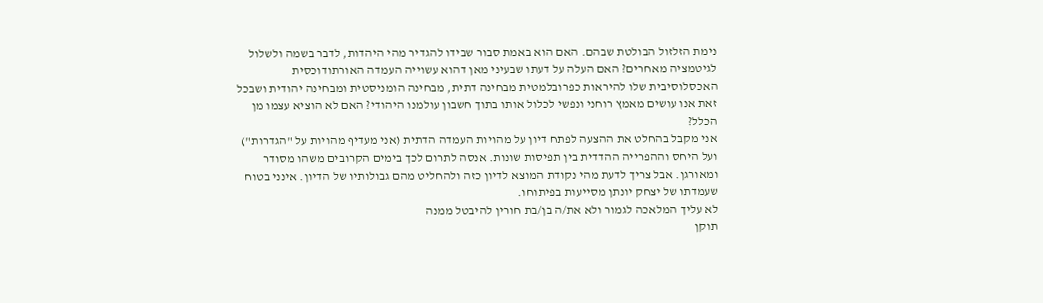נימת הזלזול הבולטת שבהם. האם הוא באמת סבור שבידו להגדיר מהי היהדות, לדבר בשמה ולשלול לגיטמציה מאחרים? האם העלה על דעתו שבעיני מאן דהוא עשוייה העמדה האורתודוכסית האכסלוסיבית שלו להיראות כפרובלמטית מבחינה דתית, מבחינה הומניסטית ומבחינה יהודית ושבכל זאת אנו עושים מאמץ רוחני ונפשי לכלול אותו בתוך חשבון עולמנו היהודי? האם לא הוציא עצמו מן הכלל?
אני מקבל בהחלט את ההצעה לפתח דיון על מהויות העמדה הדתית (אני מעדיף מהויות על "הגדרות") ועל היחס וההפרייה ההדדית בין תפיסות שונות. אנסה לתרום לכך בימים הקרובים משהו מסודר ומאורגן. אבל צריך לדעת מהי נקודת המוצא לדיון כזה ולהחליט מהם גבולותיו של הדיון. אינני בטוח שעמדתו של יצחק יונתן מסייעות בפיתוחו.
לא עליך המלאכה לגמור ולא את/ה בן/בת חורין להיבטל ממנה
תוקן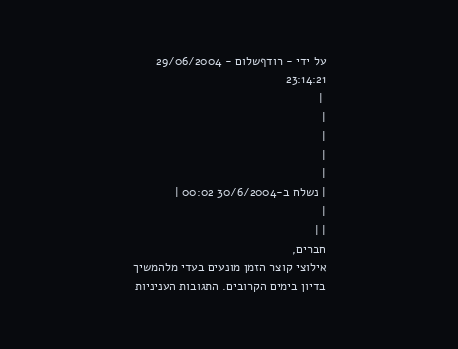על ידי - רודףשלום - 29/06/2004 23:14:21
 |
|
|
|
|
| נשלח ב-30/6/2004 00:02 |
|
| |
חברים,
אילוצי קוצר הזמן מונעים בעדי מלהמשיך בדיון בימים הקרובים. התגובות העניניות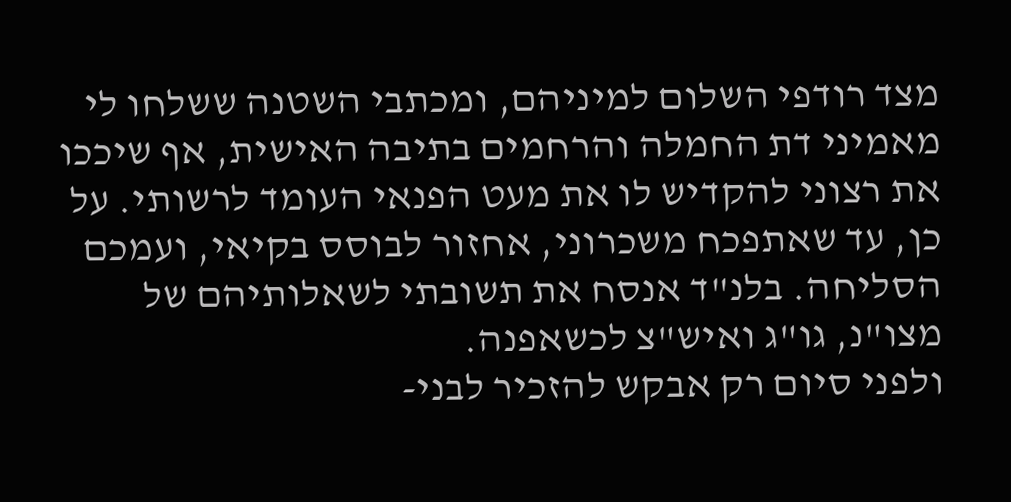מצד רודפי השלום למיניהם, ומכתבי השטנה ששלחו לי מאמיני דת החמלה והרחמים בתיבה האישית, אף שיככו את רצוני להקדיש לו את מעט הפנאי העומד לרשותי. על כן, עד שאתפכח משכרוני, אחזור לבוסס בקיאי, ועמכם הסליחה. בלנ"ד אנסח את תשובתי לשאלותיהם של מצו"נ, גו"ג ואיש"צ לכשאפנה.
ולפני סיום רק אבקש להזכיר לבני-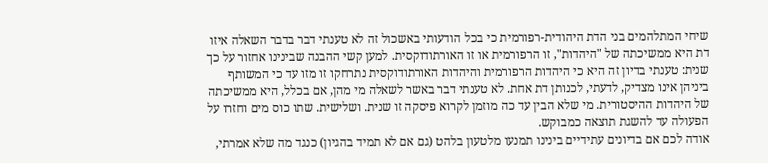שיחי המתלהמים בני הדת היהודית-רפורמית כי בכל הודעותי באשכול זה לא טענתי דבר בדבר השאלה איזו דת היא ממשיכתה של "היהדות", זו הרפורמית או זו האורתודוקסית. למען קשי ההבנה שבינינו אחזור על כך שנית: טענתי בדיון זה היא כי היהדות הרפורמית והיהדות האורתודוקסית נתרחקו זו מזו עד כי המשותף ביניהן אינו מצדיק, לדעתי, לכנותן דת אחת. לא טענתי דבר באשר לשאלה מי מהן, אם בכלל, היא ממשיכתה של היהדות ההיסטורית. מי שלא הבין עד כה מוזמן לקרוא פיסקה זו שנית. ושלישית. שתו כוס מים וחזרו על הפעולה עד להשגת תוצאה כמבוקש.
אודה לכם אם בדיונים עתידיים בינינו תמנעו מלטעון בלהט (גם אם לא תמיד בהגיון) כנגד מה שלא אמרתי,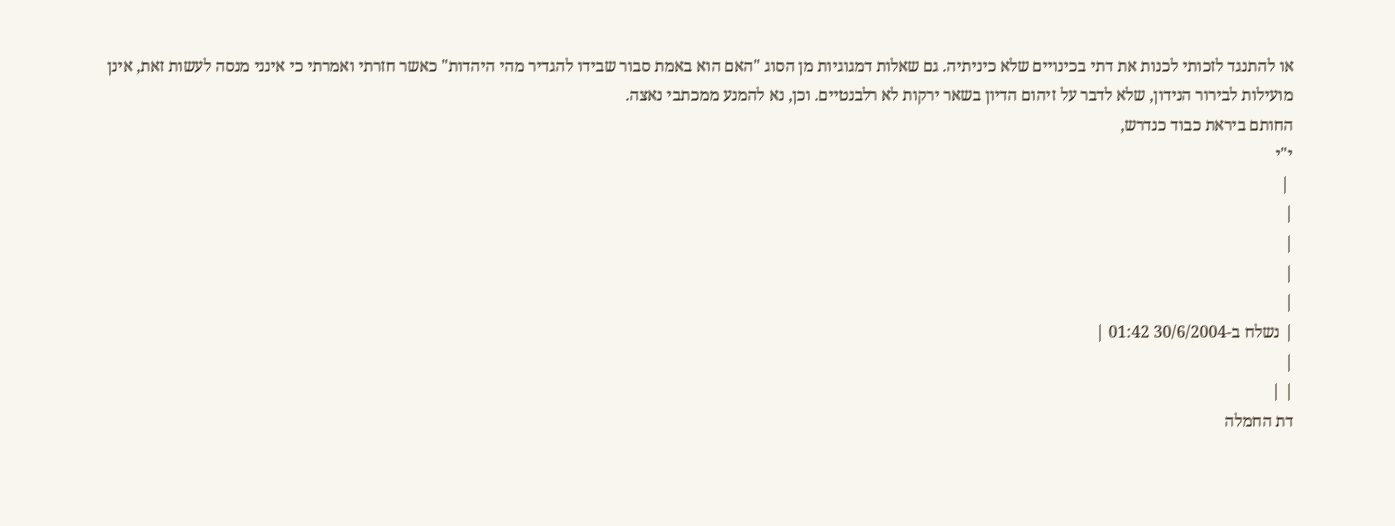או להתנגד לזכותי לכנות את דתי בכינויים שלא כיניתיה. גם שאלות דמגוגיות מן הסוג "האם הוא באמת סבור שבידו להגדיר מהי היהדות" כאשר חזרתי ואמרתי כי אינני מנסה לעשות זאת, אינן מועילות לבירור הנידון, שלא לדבר על זיהום הדיון בשאר ירקות לא רלבנטיים. וכן, נא להמנע ממכתבי נאצה.
החותם ביראת כבוד כנדרש,
י"י
 |
|
|
|
|
| נשלח ב-30/6/2004 01:42 |
|
| |
דת החמלה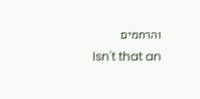והרחמים
Isn't that an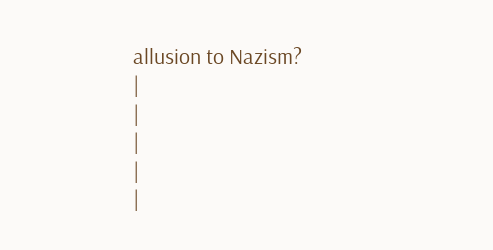allusion to Nazism?
|
|
|
|
|